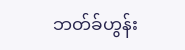ဘတ်ခ်ဟွန်း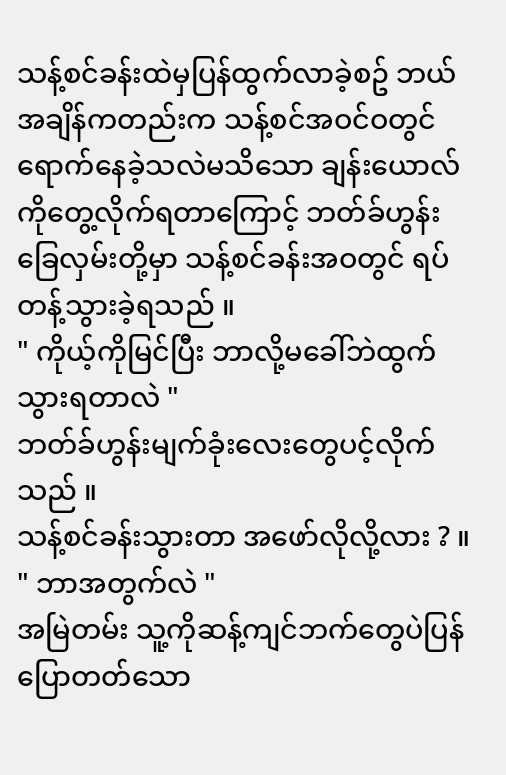သန့်စင်ခန်းထဲမှပြန်ထွက်လာခဲ့စဥ် ဘယ်အချိန်ကတည်းက သန့်စင်အဝင်ဝတွင်ရောက်နေခဲ့သလဲမသိသော ချန်းယောလ်ကိုတွေ့လိုက်ရတာကြောင့် ဘတ်ခ်ဟွန်း ခြေလှမ်းတို့မှာ သန့်စင်ခန်းအဝတွင် ရပ်တန့်သွားခဲ့ရသည် ။
" ကိုယ့်ကိုမြင်ပြီး ဘာလို့မခေါ်ဘဲထွက်သွားရတာလဲ "
ဘတ်ခ်ဟွန်းမျက်ခုံးလေးတွေပင့်လိုက်သည် ။
သန့်စင်ခန်းသွားတာ အဖော်လိုလို့လား ? ။
" ဘာအတွက်လဲ "
အမြဲတမ်း သူ့ကိုဆန့်ကျင်ဘက်တွေပဲပြန်ပြောတတ်သော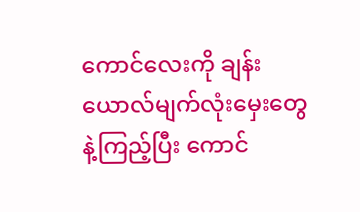ကောင်လေးကို ချန်းယောလ်မျက်လုံးမှေးတွေနဲ့ကြည့်ပြီး ကောင်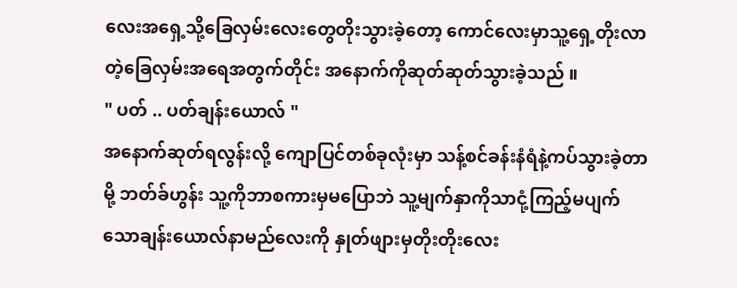လေးအရှေ့သို့ခြေလှမ်းလေးတွေတိုးသွားခဲ့တော့ ကောင်လေးမှာသူ့ရှေ့တိုးလာတဲ့ခြေလှမ်းအရေအတွက်တိုင်း အနောက်ကိုဆုတ်ဆုတ်သွားခဲ့သည် ။
" ပတ် .. ပတ်ချန်းယောလ် "
အနောက်ဆုတ်ရလွန်းလို့ ကျောပြင်တစ်ခုလုံးမှာ သန့်စင်ခန်းနံရံနဲ့ကပ်သွားခဲ့တာမို့ ဘတ်ခ်ဟွန်း သူ့ကိုဘာစကားမှမပြောဘဲ သူ့မျက်နှာကိုသာငုံ့ကြည့်မပျက်သောချန်းယောလ်နာမည်လေးကို နှုတ်ဖျားမှတိုးတိုးလေး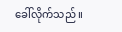ခေါ်လိုက်သည် ။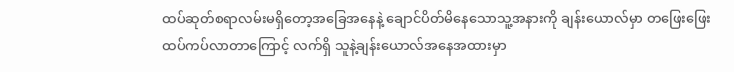ထပ်ဆုတ်စရာလမ်းမရှိတော့အခြေအနေနဲ့ ချောင်ပိတ်မိနေသောသူ့အနားကို ချန်းယောလ်မှာ တဖြေးဖြေးထပ်ကပ်လာတာကြောင့် လက်ရှိ သူနဲ့ချန်းယောလ်အနေအထားမှာ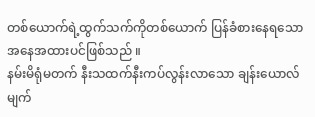တစ်ယောက်ရဲ့ထွက်သက်ကိုတစ်ယောက် ပြန်ခံစားနေရသောအနေအထားပင်ဖြစ်သည် ။
နမ်းမိရုံမတက် နီးသထက်နီးကပ်လွန်းလာသော ချန်းယောလ်မျက်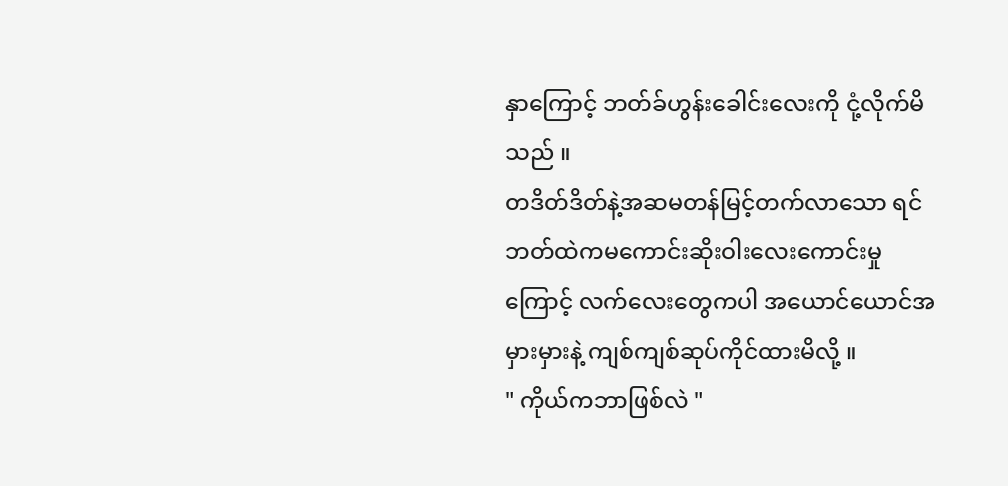နှာကြောင့် ဘတ်ခ်ဟွန်းခေါင်းလေးကို ငုံ့လိုက်မိသည် ။
တဒိတ်ဒိတ်နဲ့အဆမတန်မြင့်တက်လာသော ရင်ဘတ်ထဲကမကောင်းဆိုးဝါးလေးကောင်းမှုကြောင့် လက်လေးတွေကပါ အယောင်ယောင်အမှားမှားနဲ့ ကျစ်ကျစ်ဆုပ်ကိုင်ထားမိလို့ ။
" ကိုယ်ကဘာဖြစ်လဲ "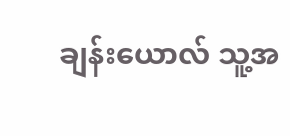ချန်းယောလ် သူ့အ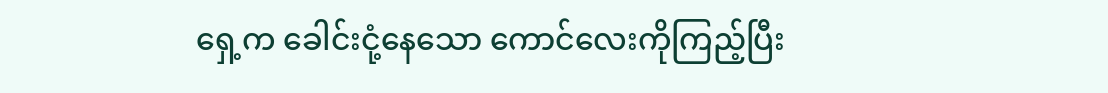ရှေ့က ခေါင်းငုံ့နေသော ကောင်လေးကိုကြည့်ပြီး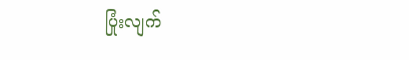ပြုံးလျက်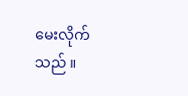မေးလိုက်သည် ။